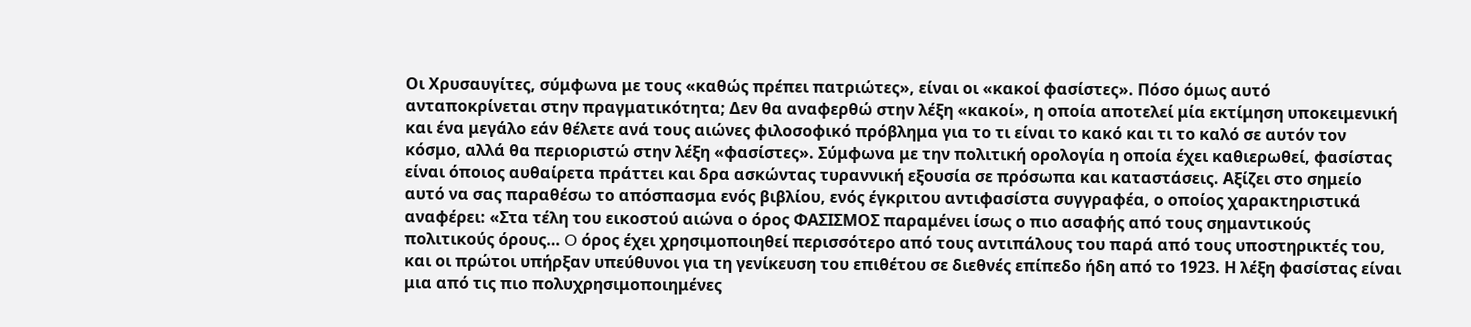Οι Χρυσαυγίτες, σύμφωνα με τους «καθώς πρέπει πατριώτες», είναι οι «κακοί φασίστες». Πόσο όμως αυτό ανταποκρίνεται στην πραγματικότητα; Δεν θα αναφερθώ στην λέξη «κακοί», η οποία αποτελεί μία εκτίμηση υποκειμενική και ένα μεγάλο εάν θέλετε ανά τους αιώνες φιλοσοφικό πρόβλημα για το τι είναι το κακό και τι το καλό σε αυτόν τον κόσμο, αλλά θα περιοριστώ στην λέξη «φασίστες». Σύμφωνα με την πολιτική ορολογία η οποία έχει καθιερωθεί, φασίστας είναι όποιος αυθαίρετα πράττει και δρα ασκώντας τυραννική εξουσία σε πρόσωπα και καταστάσεις. Αξίζει στο σημείο αυτό να σας παραθέσω το απόσπασμα ενός βιβλίου, ενός έγκριτου αντιφασίστα συγγραφέα, ο οποίος χαρακτηριστικά αναφέρει: «Στα τέλη του εικοστού αιώνα ο όρος ΦΑΣΙΣΜΟΣ παραμένει ίσως ο πιο ασαφής από τους σημαντικούς πολιτικούς όρους… O όρος έχει χρησιμοποιηθεί περισσότερο από τους αντιπάλους του παρά από τους υποστηρικτές του, και οι πρώτοι υπήρξαν υπεύθυνοι για τη γενίκευση του επιθέτου σε διεθνές επίπεδο ήδη από το 1923. Η λέξη φασίστας είναι μια από τις πιο πολυχρησιμοποιημένες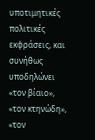υποτιμητικές πολιτικές εκφράσεις, και συνήθως υποδηλώνει «τον βίαιο», «τον κτηνώδη», «τον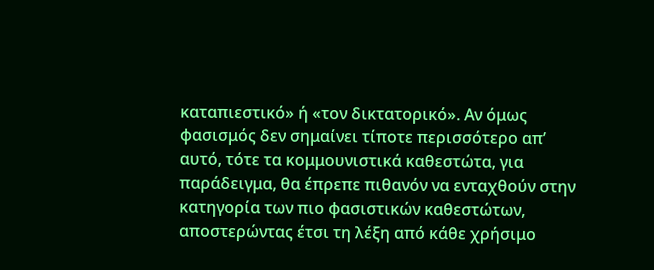καταπιεστικό» ή «τον δικτατορικό». Αν όμως φασισμός δεν σημαίνει τίποτε περισσότερο απ’ αυτό, τότε τα κομμουνιστικά καθεστώτα, για παράδειγμα, θα έπρεπε πιθανόν να ενταχθούν στην κατηγορία των πιο φασιστικών καθεστώτων, αποστερώντας έτσι τη λέξη από κάθε χρήσιμο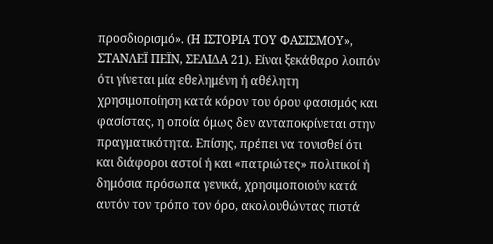προσδιορισμό». (Η ΙΣΤΟΡΙΑ ΤΟΥ ΦΑΣΙΣΜΟΥ», ΣΤΑΝΛΕΪ ΠΕΪΝ, ΣΕΛΙΔΑ 21). Είναι ξεκάθαρο λοιπόν ότι γίνεται μία εθελημένη ή αθέλητη χρησιμοποίηση κατά κόρον του όρου φασισμός και φασίστας, η οποία όμως δεν ανταποκρίνεται στην πραγματικότητα. Επίσης, πρέπει να τονισθεί ότι και διάφοροι αστοί ή και «πατριώτες» πολιτικοί ή δημόσια πρόσωπα γενικά, χρησιμοποιούν κατά αυτόν τον τρόπο τον όρο, ακολουθώντας πιστά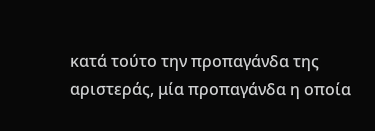κατά τούτο την προπαγάνδα της αριστεράς, μία προπαγάνδα η οποία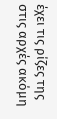έχει τις ρίζες της στις αρχές ακόμη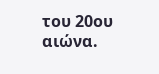του 20ου αιώνα.